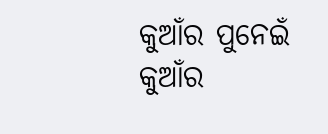କୁଆଁର ପୁନେଇଁ
କୁଆଁର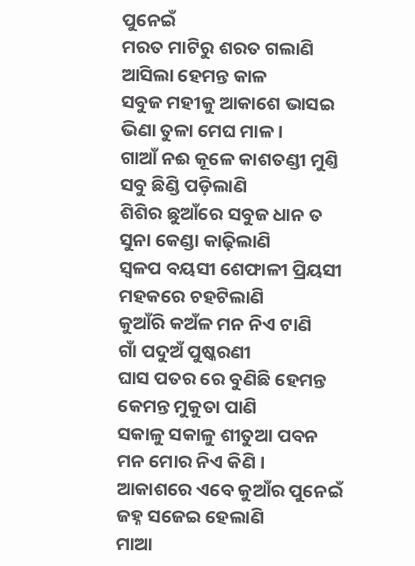ପୁନେଇଁ
ମରତ ମାଟିରୁ ଶରତ ଗଲାଣି
ଆସିଲା ହେମନ୍ତ କାଳ
ସବୁଜ ମହୀକୁ ଆକାଶେ ଭାସଇ
ଭିଣା ତୁଳା ମେଘ ମାଳ ।
ଗାଆଁ ନଈ କୂଳେ କାଶତଣ୍ଡୀ ମୁଣ୍ତି
ସବୁ ଛିଣ୍ଡି ପଡ଼ିଲାଣି
ଶିଶିର ଛୁଆଁରେ ସବୁଜ ଧାନ ତ
ସୁନା କେଣ୍ଡା କାଢ଼ିଲାଣି
ସ୍ବଳପ ବୟସୀ ଶେଫାଳୀ ପ୍ରିୟସୀ
ମହକରେ ଚହଟିଲାଣି
କୁଆଁରି କଅଁଳ ମନ ନିଏ ଟାଣି
ଗାଁ ପଦୁଅଁ ପୁଷ୍କରଣୀ
ଘାସ ପତର ରେ ବୁଣିଛି ହେମନ୍ତ
କେମନ୍ତ ମୁକୁତା ପାଣି
ସକାଳୁ ସକାଳୁ ଶୀତୁଆ ପବନ
ମନ ମୋର ନିଏ କିଣି ।
ଆକାଶରେ ଏବେ କୁଆଁର ପୁନେଇଁ
ଜହ୍ନ ସଜେଇ ହେଲାଣି
ମାଆ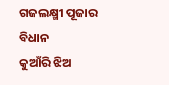ଗଜଲକ୍ଷ୍ମୀ ପୂଜାର ବିଧାନ
କୁଆଁରି ଝିଅ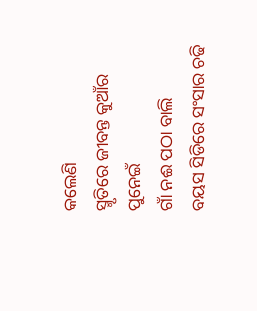କଲେଣି
ସ୍ମୃତିରେ ଜୀବନ୍ତ କୁଆଁର ପୁନେଇଁ
ଗାଁ ନଈ ପଠା ବାଲି
ବୟସ ସିଡିରେ ସଂସାର ଚଢି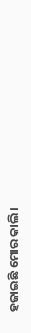ହଜାଇଛି ମୋର କାଲି ।